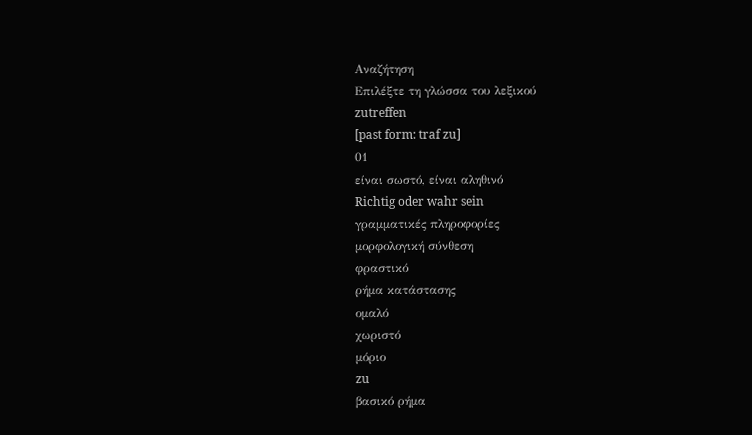Αναζήτηση
Επιλέξτε τη γλώσσα του λεξικού
zutreffen
[past form: traf zu]
01
είναι σωστό, είναι αληθινό
Richtig oder wahr sein
γραμματικές πληροφορίες
μορφολογική σύνθεση
φραστικό
ρήμα κατάστασης
ομαλό
χωριστό
μόριο
zu
βασικό ρήμα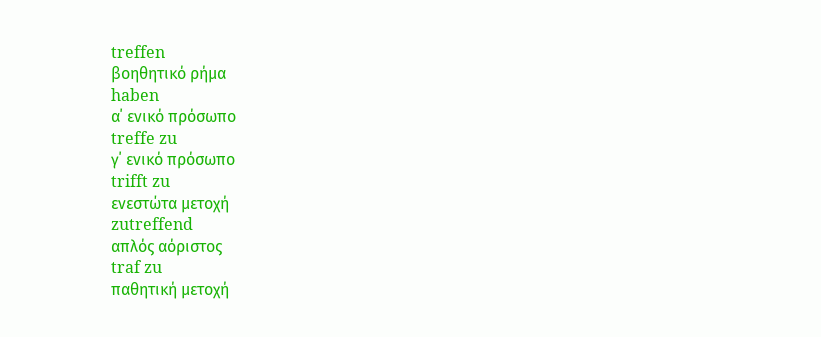treffen
βοηθητικό ρήμα
haben
α΄ ενικό πρόσωπο
treffe zu
γ΄ ενικό πρόσωπο
trifft zu
ενεστώτα μετοχή
zutreffend
απλός αόριστος
traf zu
παθητική μετοχή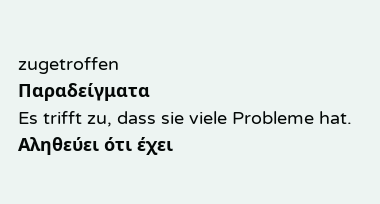zugetroffen
Παραδείγματα
Es trifft zu, dass sie viele Probleme hat.
Αληθεύει ότι έχει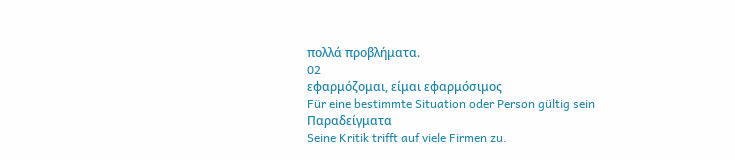πολλά προβλήματα.
02
εφαρμόζομαι, είμαι εφαρμόσιμος
Für eine bestimmte Situation oder Person gültig sein
Παραδείγματα
Seine Kritik trifft auf viele Firmen zu.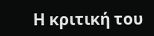Η κριτική του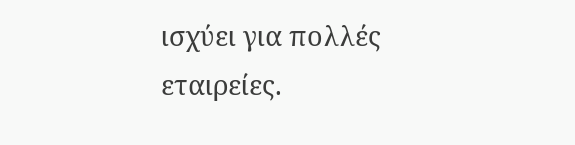ισχύει για πολλές εταιρείες.